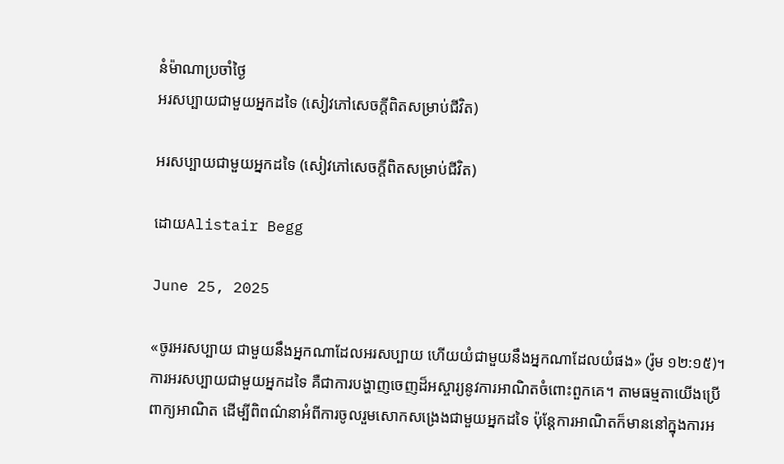នំម៉ាណាប្រចាំថ្ងៃ
អរសប្បាយជាមួយអ្នកដទៃ (សៀវភៅសេចក្ដីពិតសម្រាប់ជីវិត)

អរសប្បាយជាមួយអ្នកដទៃ (សៀវភៅសេចក្ដីពិតសម្រាប់ជីវិត)

ដោយAlistair Begg

June 25, 2025

«ចូរអរសប្បាយ ជាមួយនឹងអ្នកណាដែលអរសប្បាយ ហើយយំជាមួយនឹងអ្នកណាដែលយំផង» (រ៉ូម ១២:១៥)។
ការអរសប្បាយជាមួយអ្នកដទៃ គឺជាការបង្ហាញចេញដ៏អស្ចារ្យនូវការអាណិតចំពោះពួកគេ។ តាមធម្មតាយើងប្រើពាក្យអាណិត ដើម្បីពិពណ៌នាអំពីការចូលរួមសោកសង្រេងជាមួយអ្នកដទៃ ប៉ុន្តែការអាណិតក៏មាននៅក្នុងការអ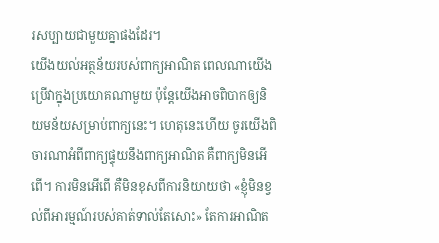រសប្បាយជាមួយគ្នាផងដែរ។
យើងយល់អត្ថន័យរបស់ពាក្យអាណិត ពេលណាយើងប្រើវាក្នុងប្រយោគណាមួយ ប៉ុន្តែយើងអាចពិបាកឲ្យនិយមន័យសម្រាប់ពាក្យនេះ។ ហេតុនេះហើយ ចូរយើងពិចារណាអំពីពាក្យផ្ទុយនឹងពាក្យអាណិត គឺពាក្យមិនអើពើ។ ការមិនអើពើ គឺមិនខុសពីការនិយាយថា «ខ្ញុំមិនខ្វល់ពីអារម្មណ៍របស់គាត់ទាល់តែសោះ» តែការអាណិត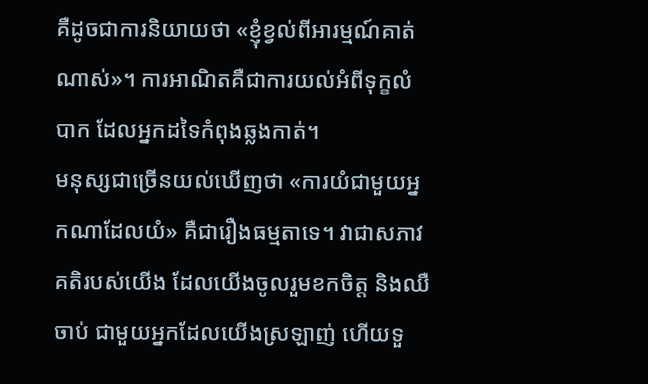គឺដូចជាការនិយាយថា «ខ្ញុំខ្វល់ពីអារម្មណ៍គាត់ណាស់»។ ការអាណិតគឺជាការយល់អំពីទុក្ខលំបាក ដែលអ្នកដទៃកំពុងឆ្លងកាត់។
មនុស្សជាច្រើនយល់ឃើញថា «ការយំជាមួយអ្នកណាដែលយំ» គឺជារឿងធម្មតាទេ។ វាជាសភាវគតិរបស់យើង ដែលយើងចូលរួមខកចិត្ត និងឈឺចាប់ ជាមួយអ្នកដែលយើងស្រឡាញ់ ហើយទួ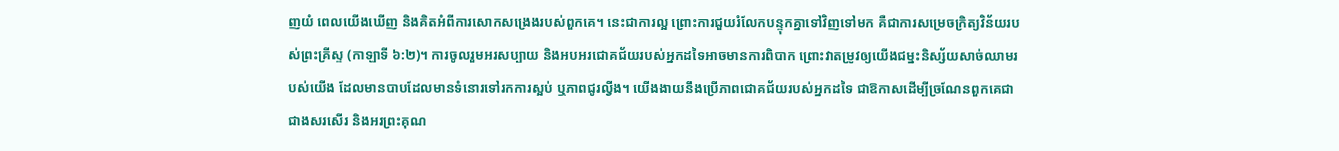ញយំ ពេលយើងឃើញ និងគិតអំពីការសោកសង្រេងរបស់ពួកគេ។ នេះជាការល្អ ព្រោះការជួយរំលែកបន្ទុកគ្នាទៅវិញទៅមក គឺជាការសម្រេចក្រិត្យវិន័យរបស់ព្រះគ្រីស្ទ (កាឡាទី ៦:២)។ ការចូលរួមអរសប្បាយ និងអបអរជោគជ័យរបស់អ្នកដទៃអាចមានការពិបាក ព្រោះវាតម្រូវឲ្យយើងជម្នះនិស្ស័យសាច់ឈាមរបស់យើង ដែលមានបាបដែលមានទំនោរទៅរកការស្អប់ ឬភាពជូរល្វីង។ យើងងាយនឹងប្រើភាពជោគជ័យរបស់អ្នកដទៃ ជាឱកាសដើម្បីច្រណែនពួកគេជាជាងសរសើរ និងអរព្រះគុណ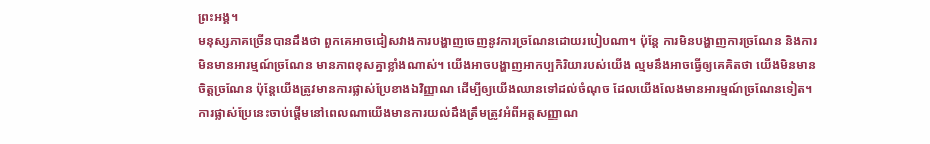ព្រះអង្គ។
មនុស្សភាគច្រើនបានដឹងថា ពួកគេអាចជៀសវាងការបង្ហាញចេញនូវការច្រណែនដោយរបៀបណា។ ប៉ុន្តែ ការមិនបង្ហាញការច្រណែន និងការមិនមានអារម្មណ៍ច្រណែន មានភាពខុសគ្នាខ្លាំងណាស់។ យើងអាចបង្ហាញអាកប្បកិរិយារបស់យើង ល្មមនឹងអាចធ្វើឲ្យគេគិតថា យើងមិនមានចិត្តច្រណែន ប៉ុន្តែយើងត្រូវមានការផ្លាស់ប្រែខាងឯវិញ្ញាណ ដើម្បីឲ្យយើងឈានទៅដល់ចំណុច ដែលយើងលែងមានអារម្មណ៍ច្រណែនទៀត។ ការផ្លាស់ប្រែនេះចាប់ផ្ដើមនៅពេលណាយើងមានការយល់ដឹងត្រឹមត្រូវអំពីអត្តសញ្ញាណ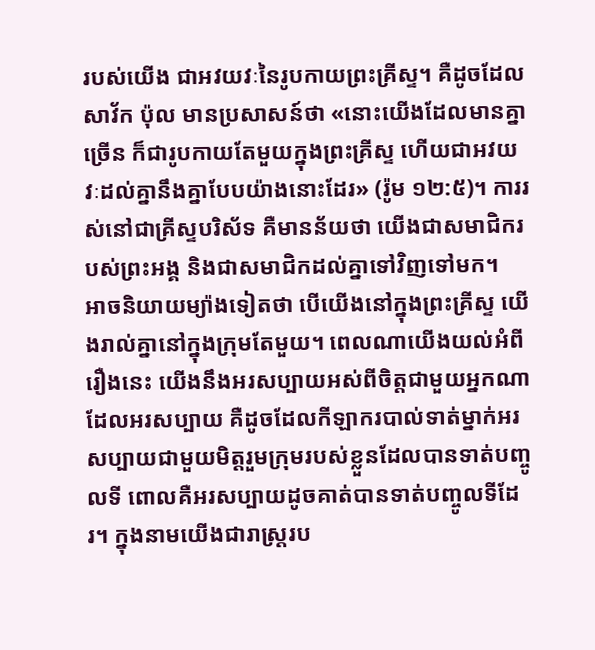របស់យើង ជាអវយវៈនៃរូបកាយព្រះគ្រីស្ទ។ គឺដូចដែលសាវ័ក ប៉ុល មានប្រសាសន៍ថា «នោះយើងដែលមានគ្នាច្រើន ក៏ជារូបកាយតែមួយក្នុងព្រះគ្រីស្ទ ហើយជាអវយវៈដល់គ្នានឹងគ្នាបែបយ៉ាងនោះដែរ» (រ៉ូម ១២:៥)។ ការរស់នៅជាគ្រីស្ទបរិស័ទ គឺមានន័យថា យើងជាសមាជិករបស់ព្រះអង្គ និងជាសមាជិកដល់គ្នាទៅវិញទៅមក។
អាចនិយាយម្យ៉ាងទៀតថា បើយើងនៅក្នុងព្រះគ្រីស្ទ យើងរាល់គ្នានៅក្នុងក្រុមតែមួយ។ ពេលណាយើងយល់អំពីរឿងនេះ យើងនឹងអរសប្បាយអស់ពីចិត្តជាមួយអ្នកណាដែលអរសប្បាយ គឺដូចដែលកីឡាករបាល់ទាត់ម្នាក់អរសប្បាយជាមួយមិត្តរួមក្រុមរបស់ខ្លួនដែលបានទាត់បញ្ចូលទី ពោលគឺអរសប្បាយដូចគាត់បានទាត់បញ្ចូលទីដែរ។ ក្នុងនាមយើងជារាស្ត្ររប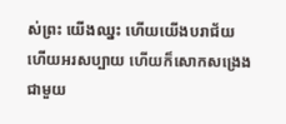ស់ព្រះ យើងឈ្នះ ហើយយើងបរាជ័យ ហើយអរសប្បាយ ហើយក៏សោកសង្រេងជាមួយ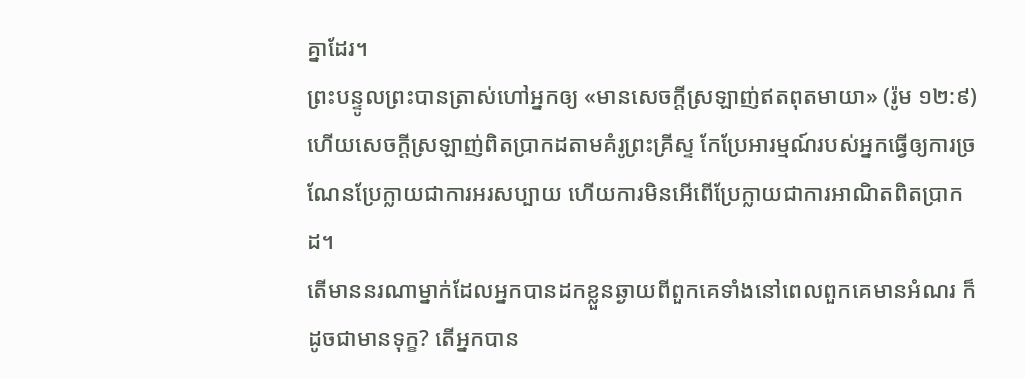គ្នាដែរ។
ព្រះបន្ទូលព្រះបានត្រាស់ហៅអ្នកឲ្យ «មានសេចក្តីស្រឡាញ់ឥតពុតមាយា» (រ៉ូម ១២:៩) ហើយសេចក្តីស្រឡាញ់ពិតប្រាកដតាមគំរូព្រះគ្រីស្ទ កែប្រែអារម្មណ៍របស់អ្នកធ្វើឲ្យការច្រណែនប្រែក្លាយជាការអរសប្បាយ ហើយការមិនអើពើប្រែក្លាយជាការអាណិតពិតប្រាកដ។
តើមាននរណាម្នាក់ដែលអ្នកបានដកខ្លួនឆ្ងាយពីពួកគេទាំងនៅពេលពួកគេមានអំណរ ក៏ដូចជាមានទុក្ខ? តើអ្នកបាន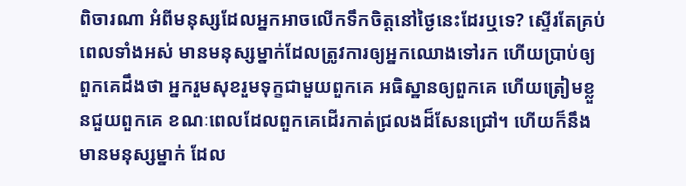ពិចារណា អំពីមនុស្សដែលអ្នកអាចលើកទឹកចិត្តនៅថ្ងៃនេះដែរឬទេ? ស្ទើរតែគ្រប់ពេលទាំងអស់ មានមនុស្សម្នាក់ដែលត្រូវការឲ្យអ្នកឈោងទៅរក ហើយប្រាប់ឲ្យពួកគេដឹងថា អ្នករួមសុខរួមទុក្ខជាមួយពួកគេ អធិស្ឋានឲ្យពួកគេ ហើយត្រៀមខ្លួនជួយពួកគេ ខណៈពេលដែលពួកគេដើរកាត់ជ្រលងដ៏សែនជ្រៅ។ ហើយក៏នឹងមានមនុស្សម្នាក់ ដែល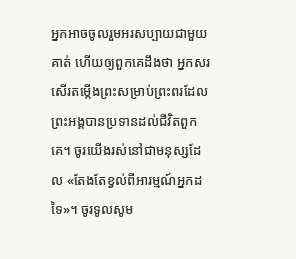អ្នកអាចចូលរួមអរសប្បាយជាមួយគាត់ ហើយឲ្យពួកគេដឹងថា អ្នកសរសើរតម្កើងព្រះសម្រាប់ព្រះពរដែលព្រះអង្គបានប្រទានដល់ជីវិតពួកគេ។ ចូរយើងរស់នៅជាមនុស្សដែល «តែងតែខ្វល់ពីអារម្មណ៍អ្នកដទៃ»។ ចូរទូលសូម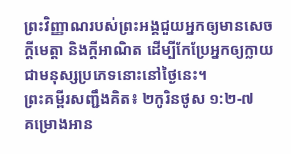ព្រះវិញ្ញាណរបស់ព្រះអង្គជួយអ្នកឲ្យមានសេចក្តីមេត្តា និងក្តីអាណិត ដើម្បីកែប្រែអ្នកឲ្យក្លាយជាមនុស្សប្រភេទនោះនៅថ្ងៃនេះ។
ព្រះគម្ពីរសញ្ជឹងគិត៖ ២កូរិនថូស ១:២-៧
គម្រោងអាន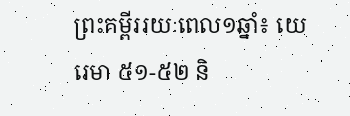ព្រះគម្ពីររយៈពេល១ឆ្នាំ៖ យេរេមា ៥១-៥២ និ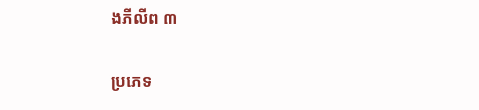ងភីលីព ៣

ប្រភេទ